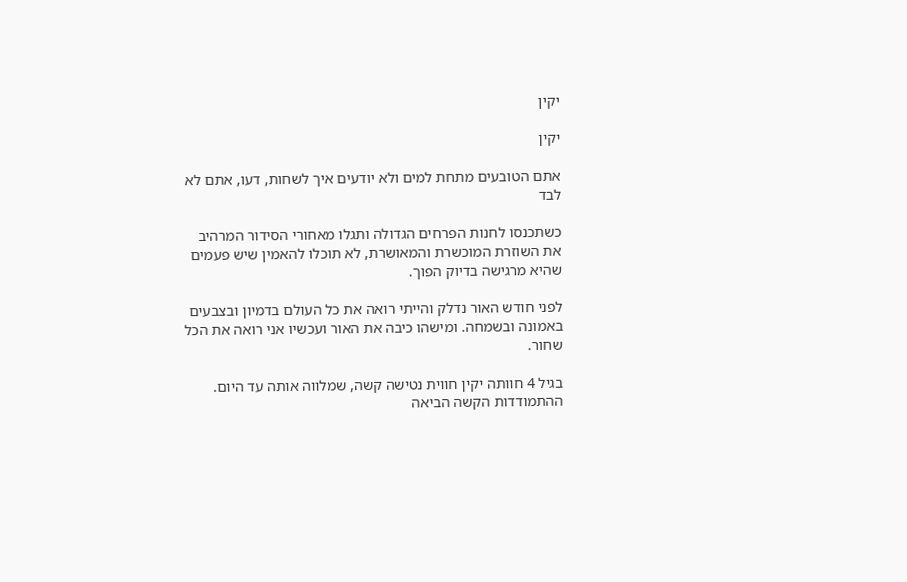יקין

יקין

אתם הטובעים מתחת למים ולא יודעים איך לשחות, דעו, אתם לא לבד

כשתכנסו לחנות הפרחים הגדולה ותגלו מאחורי הסידור המרהיב את השוזרת המוכשרת והמאושרת, לא תוכלו להאמין שיש פעמים שהיא מרגישה בדיוק הפוך.

לפני חודש האור נדלק והייתי רואה את כל העולם בדמיון ובצבעים באמונה ובשמחה. ומישהו כיבה את האור ועכשיו אני רואה את הכל שחור.

בגיל 4 חוותה יקין חווית נטישה קשה, שמלווה אותה עד היום. ההתמודדות הקשה הביאה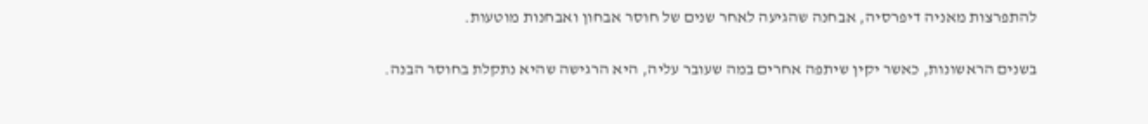להתפרצות מאניה דיפרסיה, אבחנה שהגיעה לאחר שנים של חוסר אבחון ואבחנות מוטעות.

בשנים הראשונות, כאשר יקין שיתפה אחרים במה שעובר עליה, היא הרגישה שהיא נתקלת בחוסר הבנה.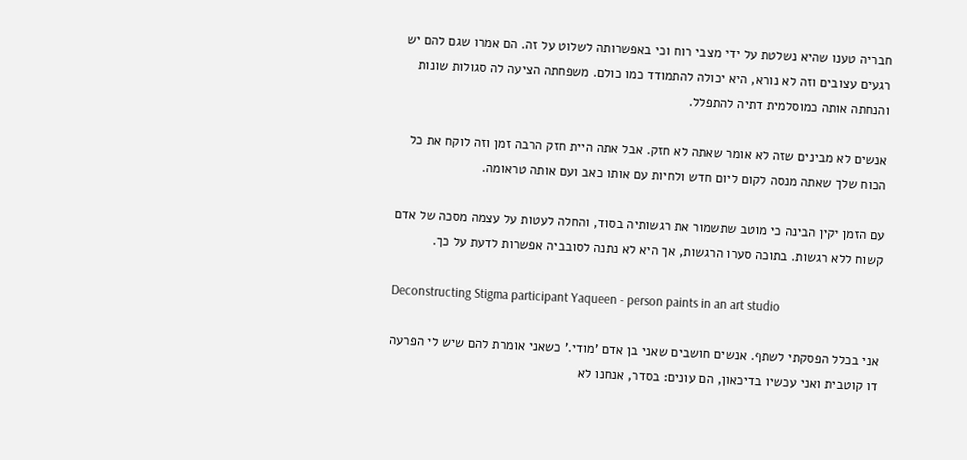חבריה טענו שהיא נשלטת על ידי מצבי רוח וכי באפשרותה לשלוט על זה. הם אמרו שגם להם יש רגעים עצובים וזה לא נורא, היא יכולה להתמודד כמו כולם. משפחתה הציעה לה סגולות שונות והנחתה אותה כמוסלמית דתיה להתפלל.

אנשים לא מבינים שזה לא אומר שאתה לא חזק. אבל אתה היית חזק הרבה זמן וזה לוקח את כל הכוח שלך שאתה מנסה לקום ליום חדש ולחיות עם אותו כאב ועם אותה טראומה.

עם הזמן יקין הבינה כי מוטב שתשמור את רגשותיה בסוד, והחלה לעטות על עצמה מסכה של אדם קשוח ללא רגשות. בתוכה סערו הרגשות, אך היא לא נתנה לסובביה אפשרות לדעת על כך.

Deconstructing Stigma participant Yaqueen - person paints in an art studio

אני בכלל הפסקתי לשתף. אנשים חושבים שאני בן אדם 'מודי.' כשאני אומרת להם שיש לי הפרעה דו קוטבית ואני עכשיו בדיכאון, הם עונים: בסדר, אנחנו לא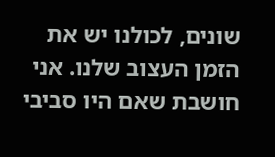שונים, לכולנו יש את הזמן העצוב שלנו. אני חושבת שאם היו סביבי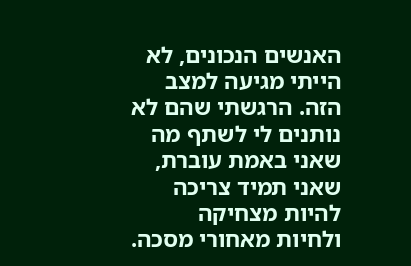האנשים הנכונים, לא הייתי מגיעה למצב הזה. הרגשתי שהם לא נותנים לי לשתף מה שאני באמת עוברת, שאני תמיד צריכה להיות מצחיקה ולחיות מאחורי מסכה.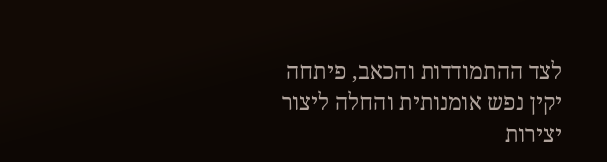לצד ההתמודדות והכאב, פיתחה יקין נפש אומנותית והחלה ליצור יצירות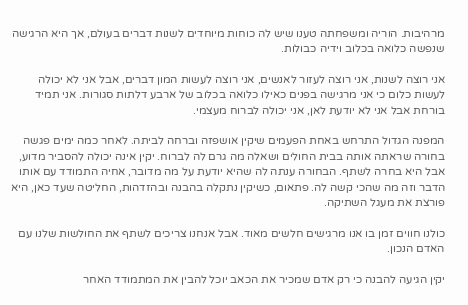מרהיבות. הוריה ומשפחתה טענו שיש לה כוחות מיוחדים לשנות דברים בעולם, אך היא הרגישה שנפשה כלואה בכלוב וידיה כבולות.

אני רוצה לשנות, אני רוצה לעזור לאנשים, אני רוצה לעשות המון דברים, אבל אני לא יכולה לעשות כלום כי אני מרגישה בפנים כאילו כלואה בכלוב של ארבע דלתות סגורות. אני תמיד בורחת אבל אני לא יודעת לאן, אני יכולה לברוח מעצמי.

המפנה הגדול התרחש באחת הפעמים שיקין אושפזה וברחה לביתה. לאחר כמה ימים פגשה בחורה שראתה אותה בבית החולים ושאלה מה גרם לה לברוח. יקין אינה יכולה להסביר מדוע, אבל היא בחרה לשתף. הבחורה ענתה לה שהיא יודעת על מה מדובר, אחיה התמודד עם אותו הדבר וזה מה שהכי קשה לה. פתאום, כשיקין נתקלה בהבנה ובהזדהות, החליטה שעד כאן, היא פורצת את מעגל השתיקה.

כולנו חווים זמן בו אנו מרגישים חלשים מאוד. אבל אנחנו צריכים לשתף את החולשות שלנו עם האדם הנכון.

יקין הגיעה להבנה כי רק אדם שמכיר את הכאב יוכל להבין את המתמודד האחר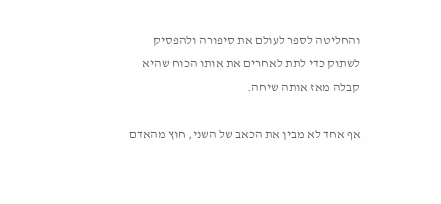והחליטה לספר לעולם את סיפורה ולהפסיק לשתוק כדי לתת לאחרים את אותו הכוח שהיא קבלה מאז אותה שיחה.

אף אחד לא מבין את הכאב של השני, חוץ מהאדם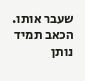שעבר אותו. הכאב תמיד נותן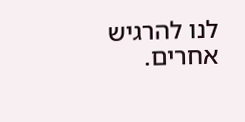לנו להרגיש אחרים.